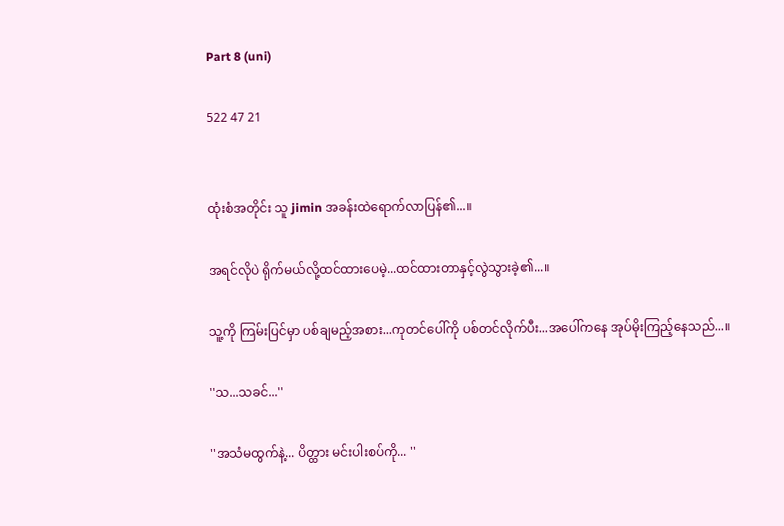Part 8 (uni)

522 47 21


ထုံးစံအတိုင်း သူ jimin အခန်းထဲရောက်လာပြန်၏...။

အရင်လိုပဲ ရိုက်မယ်လို့ထင်ထားပေမဲ့...ထင်ထားတာနှင့်လွဲသွားခဲ့၏...။

သူ့ကို ကြမ်းပြင်မှာ ပစ်ချမည့်အစား...ကုတင်ပေါ်ကို ပစ်တင်လိုက်ပီး...အပေါ်ကနေ အုပ်မိုးကြည့်နေသည်...။

''သ...သခင်...''

''အသံမထွက်နဲ့... ပိတ္ထား မင်းပါးစပ်ကို... ''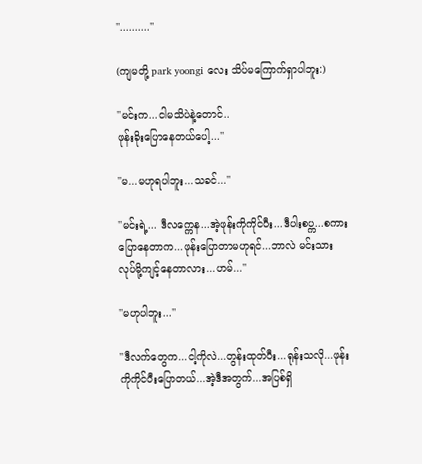''..........''

(ကျမတို့ park yoongi လေး သိပ်မကြောက်ရှာပါဘူး:)

''မင်းက...ငါမသိပဲနဲ့တောင်..
ဖုန်းခိုးပြောနေတယ်ပေါ့...''

''မ...မဟုရပါဘူး...သခင်...''

''မင်းရဲ့... ဒီလက္ကေန...အဲ့ဖုန်းကိုကိုင်ပီး...ဒီပါးစပ္က...စကားပြောနေတာက...ဖုန်းပြောတာမဟုရင်...ဘာလဲ မင်းသားလုပ်မို့ကျင့်နေတာလား...ဟမ်...''

''မဟုပါဘူး...''

''ဒီလက်တွေက...ငါ့ကိုလဲ...တွန်းထုတ်ပီး...ရုန်းသလို...ဖုန်းကိုကိုင်ပီးပြောတယ်...အဲ့ဒီအတွက်...အပြစ်ရှိ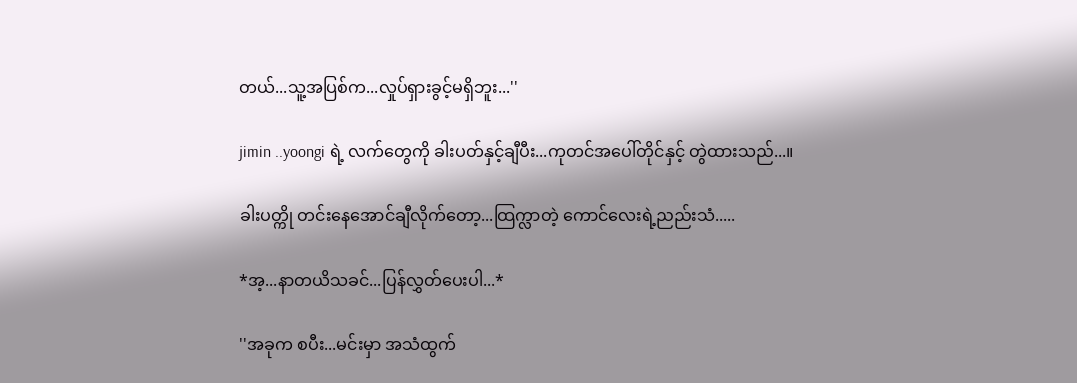တယ်...သူ့အပြစ်က...လှုပ်ရှားခွင့်မရှိဘူး...''

jimin ..yoongi ရဲ့ လက်တွေကို ခါးပတ်နှင့်ချီပီး...ကုတင်အပေါ်တိုင်နှင့် တွဲထားသည်...။

ခါးပတ္ကို တင်းနေအောင်ချီလိုက်တော့...ထြက္လာတဲ့ ကောင်လေးရဲ့ညည်းသံ.....

*အ့...နာတယိသခင်...ပြန်လွှတ်ပေးပါ...*

''အခုက စပီး...မင်းမှာ အသံထွက်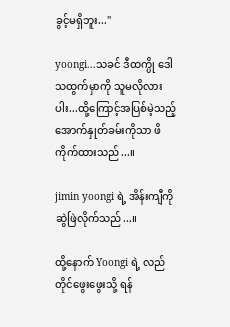ခွင့်မရှိဘူး...''

yoongi...သခင် ဒီထက္ပို ဒေါသထွက်မှာကို သူမလိုလားပါး...ထို့ကြောင့်အပြစ်မဲ့သည့် အောက်နှုတ်ခမ်းကိုသာ ဖိကိုက်ထားသည်...။

jimin yoongi ရဲ့ အိန်းကျီကို ဆွဲဖြဲလိုက်သည်...။

ထို့နောက် Yoongi ရဲ့ လည်တိုင်ဖွေးဖွေးသို့ ရန်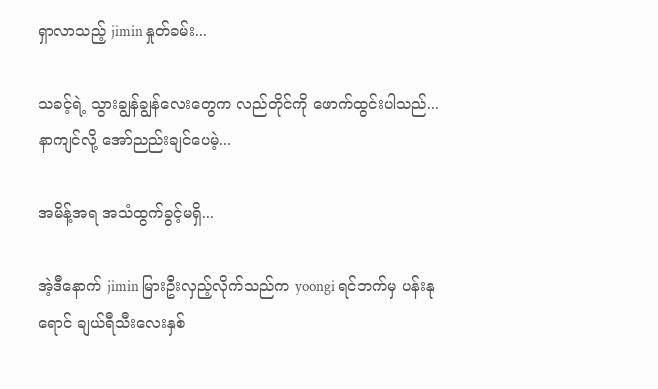ရှာလာသည့် jimin နှုတ်ခမ်း...

သခင့်ရဲ့ သွားချွန်ချွန်လေးတွေက လည်တိုင်ကို ဖောက်ထွင်းပါသည်...နာကျင်လို့ အော်ညည်းချင်ပေမဲ့...

အမိန့်အရ အသံထွက်ခွင့်မရှိ...

အဲ့ဒီနောက် jimin မြားဦးလှည့်လိုက်သည်က yoongi ရင်ဘက်မှ ပန်းနုရောင် ချယ်ရီသီးလေးနှစ်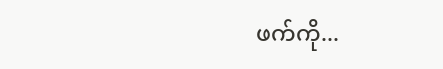ဖက်ကို...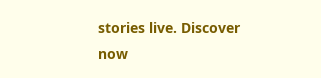stories live. Discover now